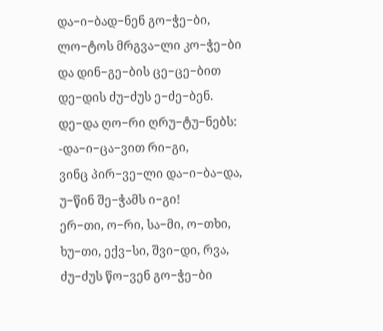და−ი−ბად−ნენ გო−ჭე−ბი,
ლო−ტოს მრგვა−ლი კო−ჭე−ბი
და დინ−გე−ბის ცე−ცე−ბით
დე−დის ძუ−ძუს ე−ძე−ბენ.
დე−და ღო−რი ღრუ−ტუ−ნებს:
-და−ი−ცა−ვით რი−გი,
ვინც პირ−ვე−ლი და−ი−ბა−და,
უ−წინ შე−ჭამს ი−გი!
ერ−თი, ო−რი, სა−მი, ო−თხი,
ხუ−თი, ექვ−სი, შვი−დი, რვა,
ძუ−ძუს წო−ვენ გო−ჭე−ბი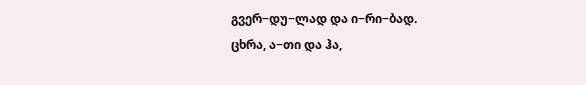გვერ−დუ−ლად და ი−რი−ბად.
ცხრა, ა−თი და ჰა,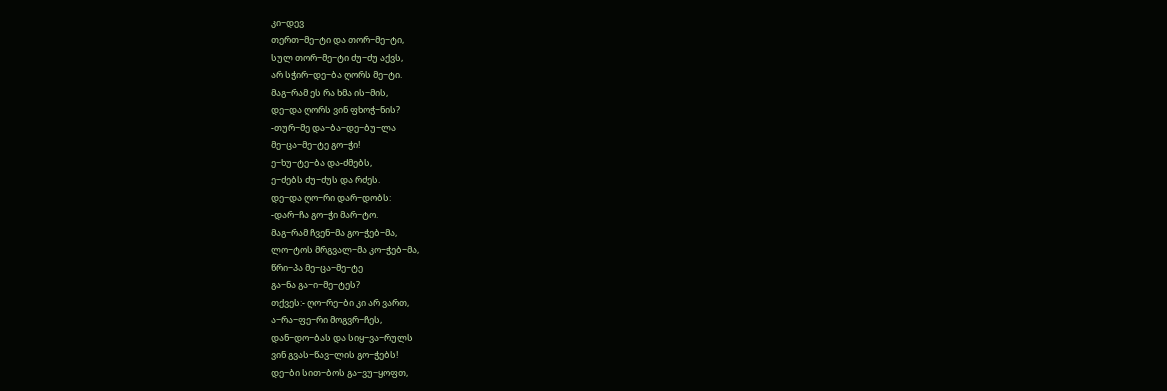კი−დევ
თერთ−მე−ტი და თორ−მე−ტი,
სულ თორ−მე−ტი ძუ−ძუ აქვს,
არ სჭირ−დე−ბა ღორს მე−ტი.
მაგ−რამ ეს რა ხმა ის−მის,
დე−და ღორს ვინ ფხოჭ−ნის?
-თურ−მე და−ბა−დე−ბუ−ლა
მე−ცა−მე−ტე გო−ჭი!
ე−ხუ−ტე−ბა და-ძმებს,
ე−ძებს ძუ−ძუს და რძეს.
დე−და ღო−რი დარ−დობს:
-დარ−ჩა გო−ჭი მარ−ტო.
მაგ−რამ ჩვენ−მა გო−ჭებ−მა,
ლო−ტოს მრგვალ−მა კო−ჭებ−მა,
წრი−პა მე−ცა−მე−ტე
გა−ნა გა−ი−მე−ტეს?
თქვეს:- ღო−რე−ბი კი არ ვართ,
ა−რა−ფე−რი მოგვრ−ჩეს,
დან−დო−ბას და სიყ−ვა−რულს
ვინ გვას−წავ−ლის გო−ჭებს!
დე−ბი სით−ბოს გა−ვუ−ყოფთ,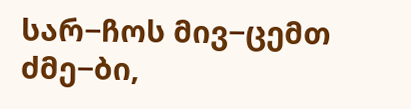სარ−ჩოს მივ−ცემთ ძმე−ბი,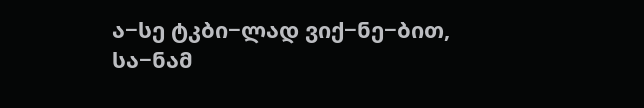ა−სე ტკბი−ლად ვიქ−ნე−ბით,
სა−ნამ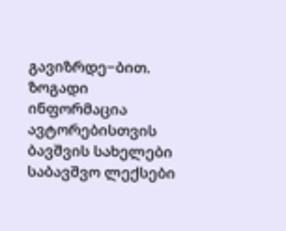გავიზრდე−ბით.
ზოგადი ინფორმაცია
ავტორებისთვის
ბავშვის სახელები
საბავშვო ლექსები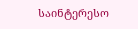საინტერესო